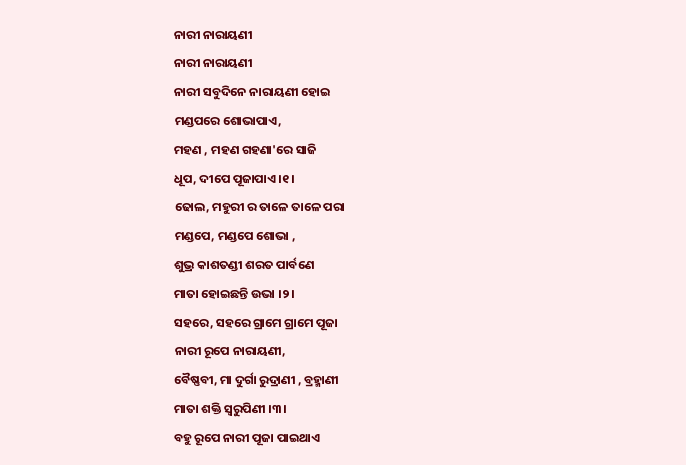ନାରୀ ନାରାୟଣୀ
ନାରୀ ନାରାୟଣୀ
ନାରୀ ସବୁଦିନେ ନାରାୟଣୀ ହୋଇ
ମଣ୍ଡପରେ ଶୋଭାପାଏ,
ମହଣ , ମହଣ ଗହଣା'ରେ ସାଜି
ଧୂପ, ଦୀପେ ପୂଜାପାଏ ।୧।
ଢୋଲ, ମହୁରୀ ର ତାଳେ ତାଳେ ପରା
ମଣ୍ଡପେ, ମଣ୍ଡପେ ଶୋଭା ,
ଶୁଭ୍ର କାଶତଣ୍ଡୀ ଶରତ ପାର୍ବଣେ
ମାତା ହୋଇଛନ୍ତି ଉଭା ।୨।
ସହରେ, ସହରେ ଗ୍ରାମେ ଗ୍ରାମେ ପୂଜା
ନାରୀ ରୂପେ ନାରାୟଣୀ,
ବୈଷ୍ଣବୀ, ମା ଦୁର୍ଗା ରୁଦ୍ରାଣୀ , ବ୍ରହ୍ମାଣୀ
ମାତା ଶକ୍ତି ସ୍ଵରୁପିଣୀ ।୩।
ବହୁ ରୂପେ ନାରୀ ପୂଜା ପାଇଥାଏ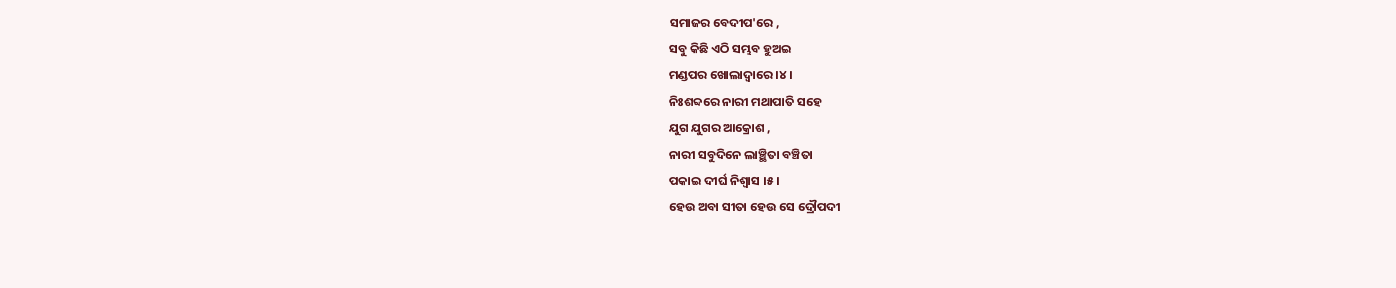ସମାଜର ବେଦୀପ'ରେ ,
ସବୁ କିଛି ଏଠି ସମ୍ଭବ ହୁଅଇ
ମଣ୍ଡପର ଖୋଲାଦ୍ୱାରେ ।୪।
ନିଃଶବ୍ଦରେ ନାରୀ ମଥାପାତି ସହେ
ଯୁଗ ଯୁଗର ଆକ୍ରୋଶ ,
ନାରୀ ସବୁଦିନେ ଲାଞ୍ଛିତା ବଞ୍ଚିତା
ପକାଇ ଦୀର୍ଘ ନିଶ୍ବାସ ।୫।
ହେଉ ଅବା ସୀତା ହେଉ ସେ ଦ୍ରୌପଦୀ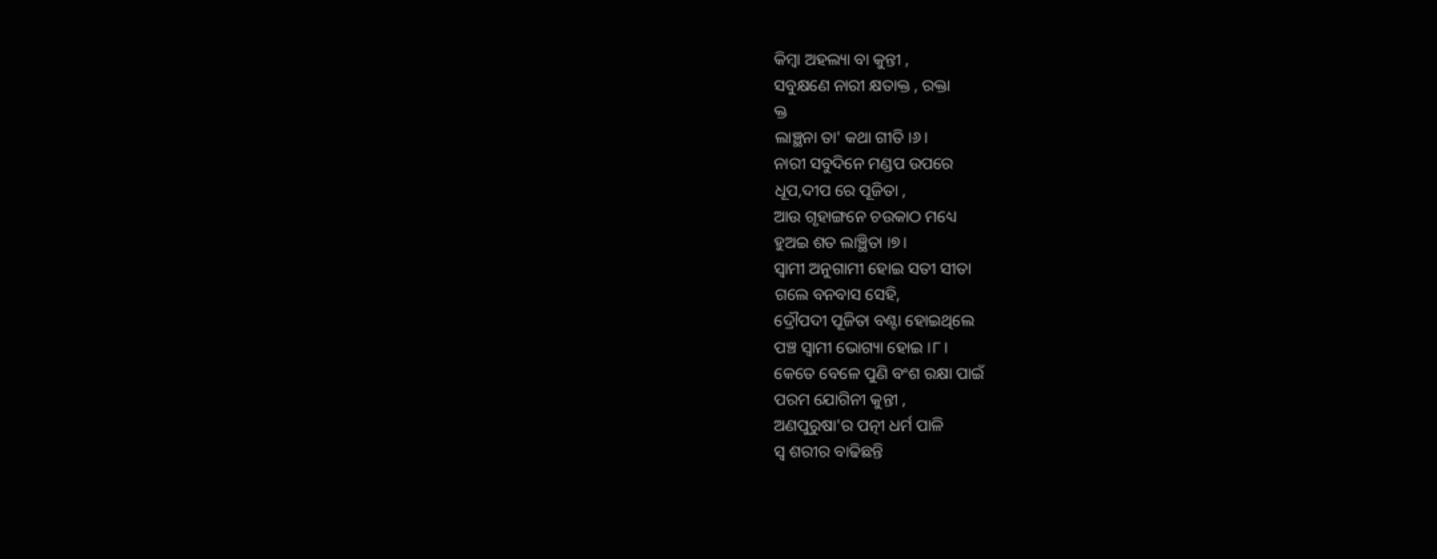କିମ୍ବା ଅହଲ୍ୟା ବା କୁନ୍ତୀ ,
ସବୁକ୍ଷଣେ ନାରୀ କ୍ଷତାକ୍ତ , ରକ୍ତା
କ୍ତ
ଲାଞ୍ଛନା ତା' କଥା ଗୀତି ।୬।
ନାରୀ ସବୁଦିନେ ମଣ୍ଡପ ଉପରେ
ଧୂପ,ଦୀପ ରେ ପୂଜିତା ,
ଆଉ ଗୃହାଙ୍ଗନେ ଚଉକାଠ ମଧ୍ୟେ
ହୁଅଇ ଶତ ଲାଞ୍ଛିତା ।୭।
ସ୍ବାମୀ ଅନୁଗାମୀ ହୋଇ ସତୀ ସୀତା
ଗଲେ ବନବାସ ସେହି,
ଦ୍ରୌପଦୀ ପୂଜିତା ବଣ୍ଟା ହୋଇଥିଲେ
ପଞ୍ଚ ସ୍ବାମୀ ଭୋଗ୍ୟା ହୋଇ ।୮।
କେତେ ବେଳେ ପୁଣି ବଂଶ ରକ୍ଷା ପାଇଁ
ପରମ ଯୋଗିନୀ କୁନ୍ତୀ ,
ଅଣପୁରୁଷା'ର ପତ୍ନୀ ଧର୍ମ ପାଳି
ସ୍ୱ ଶରୀର ବାଢିଛନ୍ତି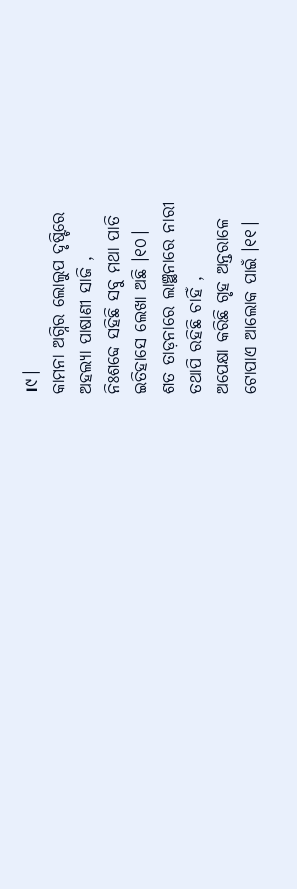।୯।
କାମନା ଅଗ୍ନିର ଲୋଲୁପ ଦୃଷ୍ଟିରେ
ଅହଲ୍ୟା ପାଷାଣୀ ସାଜି ,
ନିଃଶବ୍ଦେ ସହିଛି ସବୁ ମଥା ପାତି
ଇତିହାସେ ଲେଖା ଅଛି ।୧୦।
ଶତ ତାଡ଼ନାରେ ଲାଞ୍ଛନାରେ ନାରୀ
ତଥାପି ରହିଛି ଚାହିଁ ,
ଅପେକ୍ଷା କରିଛି ଗୃହ ଅନ୍ତରାଳେ
ଟୋପାଏ ଆଲୋକ ପାଇଁ ।୧୧।